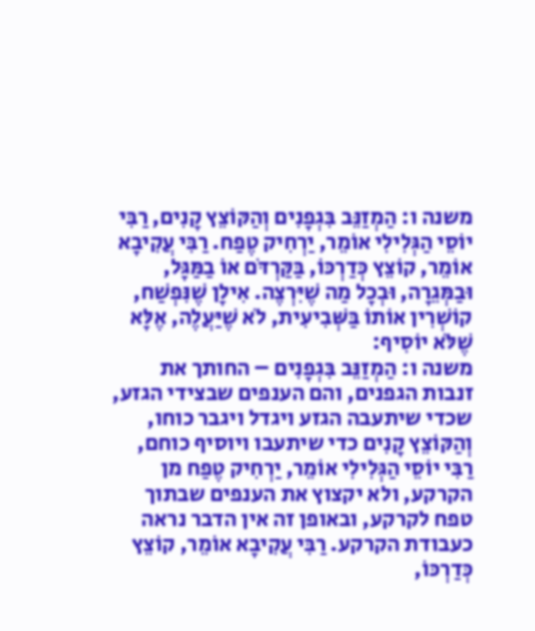משנה ו: הַמְזַנֵּב בִּגְפָנִים וְהַקּוֹצֵץ קָנִים, רַבִּי יוֹסֵי הַגְּלִילִי אוֹמֵר, יַרְחִיק טֶפַח. רַבִּי עֲקִיבָא אוֹמֵר, קוֹצֵץ כְּדַרְכּוֹ, בַּקַּרְדֹּם אוֹ בַמַּגָּל, וּבַמְּגֵרָה, וּבְכָל מַה שֶׁיִּרְצֶה. אִילָן שֶׁנִּפְשַׁח, קוֹשְׁרִין אוֹתוֹ בַּשְּׁבִיעִית, לֹא שֶׁיַּעֲלֶה, אֶלָּא שֶׁלֹּא יוֹסִיף:
משנה ו: הַמְזַנֵּב בִּגְפָנִים – החותך את זנבות הגפנים, והם הענפים שבצידי הגזע, שכדי שיתעבה הגזע ויגדל ויגבר כוחו, וְהַקּוֹצֵץ קָנִים כדי שיתעבו ויוסיף כוחם, רַבִּי יוֹסֵי הַגְּלִילִי אוֹמֵר, יַרְחִיק טֶפַח מן הקרקע, ולא יקצוץ את הענפים שבתוך טפח לקרקע, ובאופן זה אין הדבר נראה כעבודת הקרקע. רַבִּי עֲקִיבָא אוֹמֵר, קוֹצֵץ כְּדַרְכּוֹ,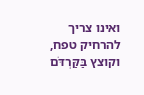ואינו צריך להרחיק טפח, וקוצץ בַּקַּרְדֹּם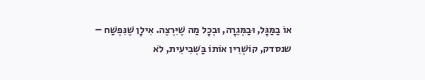אוֹ בַמַּגָּל, וּבַמְּגֵרָה, וּבְכָל מַה שֶׁיִּרְצֶה. אִילָן שֶׁנִּפְשַׁח – שנסדק, קוֹשְׁרִין אוֹתוֹ בַּשְּׁבִיעִית, לֹא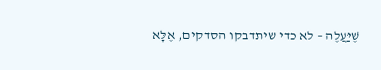שֶׁיַּעֲלֶה – לא כדי שיתדבקו הסדקים, אֶלָּא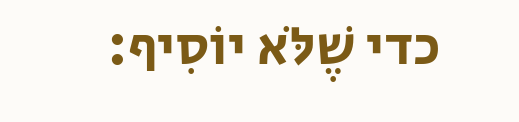כדי שֶׁלֹּא יוֹסִיף: